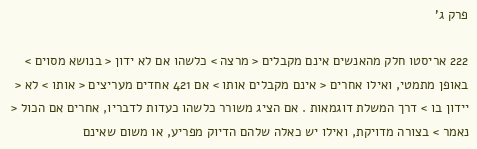פרק ג'

222 אריסטו חלק מהאנשים אינם מקבלים < מרצה > כלשהו אם לא ידון < בנושא מסוים > באופן מתמטי, ואילו אחרים < אינם מקבלים אותו > אם 421 אחדים מעריצים < אותו > לא < יידון בו > דרך המשלת דוגמאות . אם הציג משורר כלשהו כעדות לדבריו, אחרים אם הכול < נאמר > בצורה מדויקת, ואילו יש כאלה שלהם הדיוק מפריע, או משום שאינם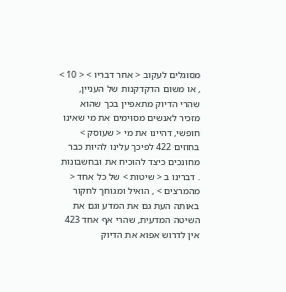מסוגלים לעקוב < אחר דבריו > < 10 > , או משום הדקדקנות של העניין, שהרי הדיוק מתאפיין בכך שהוא מזכיר לאנשים מסוימים את מי שאינו חופשי, דהיינו את מי < שעוסק > בחוזים 422 לפיכך עלינו להיות כבר מחונכים כיצד להוכיח את ובחשבונות . דברינו ב < שיטות > של כל אחד < מהמרצים > , הואיל ומגוחך לחקור באותה העת גם את המדע וגם את השיטה המדעית, שהרי אף אחד 423 אין לדרוש אפוא את הדיוק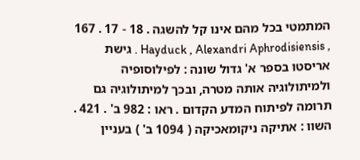המתמטי בכל מהם אינו קל להשגה . 18 - 17 . 167 , Hayduck , Alexandri Aphrodisiensis . גישת אריסטו בספר א' גדול שונה : לפילוסופיה ולמיתולוגיה אותה מטרה, ובכך למיתולוגיה גם תרומה לפיתוח המדע הקדום . ראו : 982 ב' . 421 . השוו : אתיקה ניקומאכיקה ( 1094 ב' ) בעניין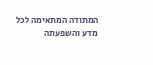המתודה המתאימה לכל מדע והשפעתה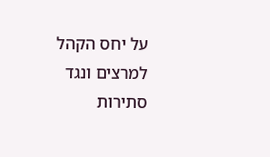על יחס הקהל למרצים ונגד סתירות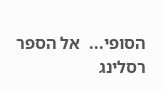הסופי...  אל הספר
רסלינג